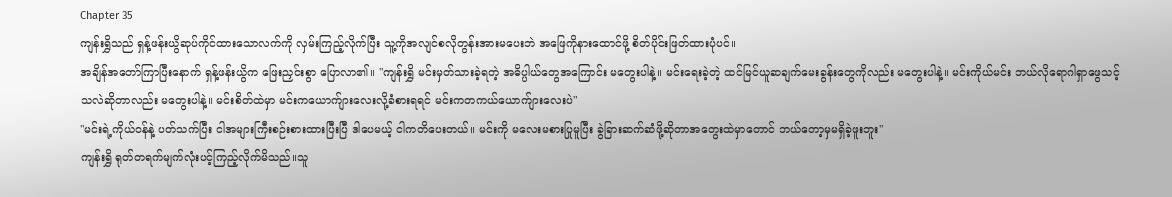Chapter 35
ကျန်းရွှိသည် ရှန့်ဖန်းယွိဆုပ်ကိုင်ထားသောလက်ကို လှမ်းကြည့်လိုက်ပြီး သူ့ကိုအလျင်စလိုတွန်းအားမပေးဘဲ အဖြေကိုနားထောင်ဖို့ စိတ်ပိုင်းဖြတ်ထားပုံပင်။
အချိန်အတော်ကြာပြီးနောက် ရှန့်ဖန်းယွိက ဖြေးညှင်းစွာ ပြောလာ၏။ "ကျန်းရွှိ မင်းမှတ်သားခဲ့ရတဲ့ အဓိပ္ပါယ်တွေအကြောင်း မတွေးပါနဲ့။ မင်းရေးခဲ့တဲ့ ထင်မြင်ယူဆချက်မေးခွန်းတွေကိုလည်း မတွေးပါနဲ့။ မင်းကိုယ်မင်း ဘယ်လိုရောဂါရှာဖွေသင့်သလဲဆိုတာလည်း မတွေးပါနဲ့။ မင်းစိတ်ထဲမှာ မင်းကယောက်ျားလေးလို့ခံစားရရင် မင်းကတကယ်ယောက်ျားလေးပဲ"
"မင်းရဲ့ကိုယ်ဝန်နဲ့ ပတ်သက်ပြီး ငါအများကြီးစဉ်းစားထားပြီးပြီ ဒါပေမယ့် ငါကတိပေးတယ်။ မင်းကို မလေးမစားပြုမူပြီး ခွဲခြားဆက်ဆံဖို့ဆိုတာအတွေးထဲမှာတောင် ဘယ်တော့မှမရှိခဲ့ဖူးဘူး"
ကျန်းရွှိ ရုတ်တရက်မျက်လုံးပင့်ကြည့်လိုက်မိသည်။သူ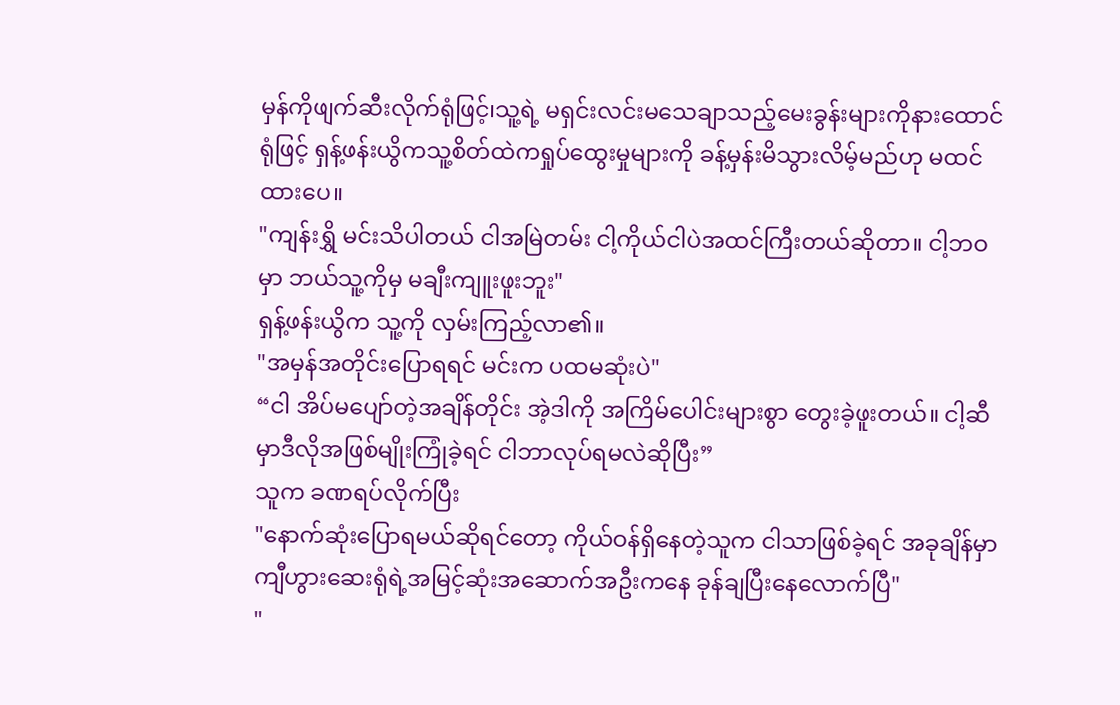မှန်ကိုဖျက်ဆီးလိုက်ရုံဖြင့်၊သူ့ရဲ့ မရှင်းလင်းမသေချာသည့်မေးခွန်းများကိုနားထောင်ရုံဖြင့် ရှန့်ဖန်းယွိကသူ့စိတ်ထဲကရှုပ်ထွေးမှုများကို ခန့်မှန်းမိသွားလိမ့်မည်ဟု မထင်ထားပေ။
"ကျန်းရွှိ မင်းသိပါတယ် ငါအမြဲတမ်း ငါ့ကိုယ်ငါပဲအထင်ကြီးတယ်ဆိုတာ။ ငါ့ဘဝမှာ ဘယ်သူ့ကိုမှ မချီးကျူးဖူးဘူး"
ရှန့်ဖန်းယွိက သူ့ကို လှမ်းကြည့်လာ၏။
"အမှန်အတိုင်းပြောရရင် မင်းက ပထမဆုံးပဲ"
“ငါ အိပ်မပျော်တဲ့အချိန်တိုင်း အဲ့ဒါကို အကြိမ်ပေါင်းများစွာ တွေးခဲ့ဖူးတယ်။ ငါ့ဆီမှာဒီလိုအဖြစ်မျိုးကြုံခဲ့ရင် ငါဘာလုပ်ရမလဲဆိုပြီး”
သူက ခဏရပ်လိုက်ပြီး
"နောက်ဆုံးပြောရမယ်ဆိုရင်တော့ ကိုယ်ဝန်ရှိနေတဲ့သူက ငါသာဖြစ်ခဲ့ရင် အခုချိန်မှာ ကျီဟွားဆေးရုံရဲ့အမြင့်ဆုံးအဆောက်အဦးကနေ ခုန်ချပြီးနေလောက်ပြီ"
"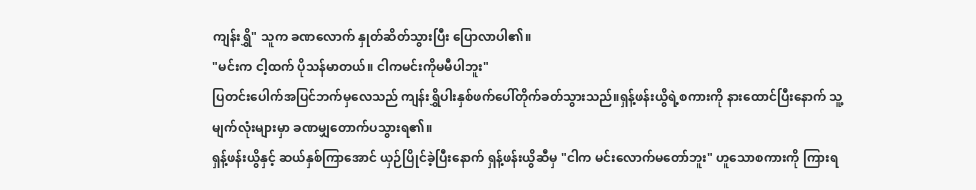ကျန်းရွှိ" သူက ခဏလောက် နှုတ်ဆိတ်သွားပြီး ပြောလာပါ၏။
"မင်းက ငါ့ထက် ပိုသန်မာတယ်။ ငါကမင်းကိုမမီပါဘူး"
ပြတင်းပေါက်အပြင်ဘက်မှလေသည် ကျန်းရွှိပါးနှစ်ဖက်ပေါ်တိုက်ခတ်သွားသည်။ရှန့်ဖန်းယွိရဲ့စကားကို နားထောင်ပြီးနောက် သူ့မျက်လုံးများမှာ ခဏမျှတောက်ပသွားရ၏။
ရှန့်ဖန်းယွိနှင့် ဆယ်နှစ်ကြာအောင် ယှဉ်ပြိုင်ခဲ့ပြီးနောက် ရှန့်ဖန်းယွိဆီမှ "ငါက မင်းလောက်မတော်ဘူး" ဟူသောစကားကို ကြားရ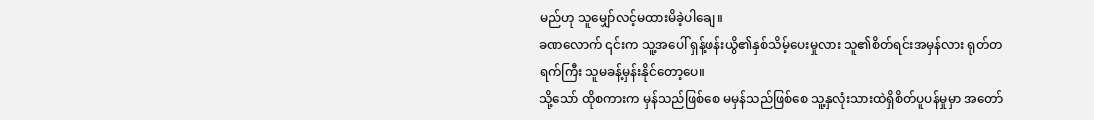မည်ဟု သူမျှော်လင့်မထားမိခဲ့ပါချေ။
ခဏလောက် ၎င်းက သူ့အပေါ် ရှန့်ဖန်းယွိ၏နှစ်သိမ့်ပေးမှုလား သူ၏စိတ်ရင်းအမှန်လား ရုတ်တရက်ကြီး သူမခန့်မှန်းနိုင်တော့ပေ။
သို့သော် ထိုစကားက မှန်သည်ဖြစ်စေ မမှန်သည်ဖြစ်စေ သူ့နှလုံးသားထဲရှိစိတ်ပူပန်မှုမှာ အတော်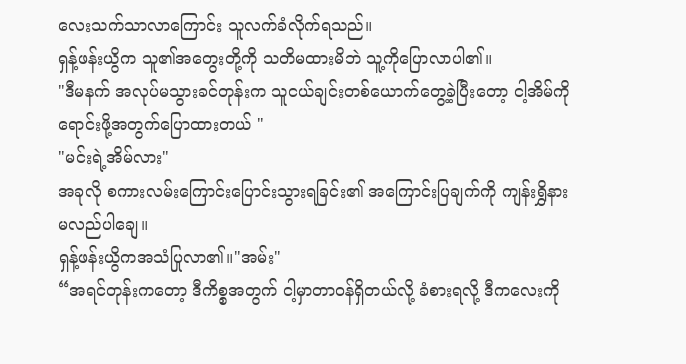လေးသက်သာလာကြောင်း သူလက်ခံလိုက်ရသည်။
ရှန့်ဖန်းယွိက သူ၏အတွေးတို့ကို သတိမထားမိဘဲ သူ့ကိုပြောလာပါ၏။
"ဒီမနက် အလုပ်မသွားခင်တုန်းက သူငယ်ချင်းတစ်ယောက်တွေ့ခဲ့ပြီးတော့ ငါ့အိမ်ကိုရောင်းဖို့အတွက်ပြောထားတယ် "
"မင်းရဲ့အိမ်လား"
အခုလို စကားလမ်းကြောင်းပြောင်းသွားရခြင်း၏ အကြောင်းပြချက်ကို ကျန်းရွှိနားမလည်ပါချေ။
ရှန့်ဖန်းယွိကအသံပြုလာ၏။"အမ်း"
“အရင်တုန်းကတော့ ဒီကိစ္စအတွက် ငါ့မှာတာဝန်ရှိတယ်လို့ ခံစားရလို့ ဒီကလေးကို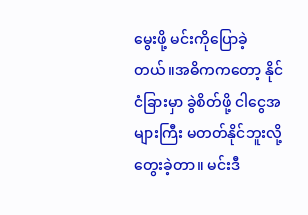မွေးဖို့ မင်းကိုပြောခဲ့တယ်။အဓိကကတော့ နိုင်ငံခြားမှာ ခွဲစိတ်ဖို့ ငါငွေအများကြီး မတတ်နိုင်ဘူးလို့ တွေးခဲ့တာ။ မင်းဒီ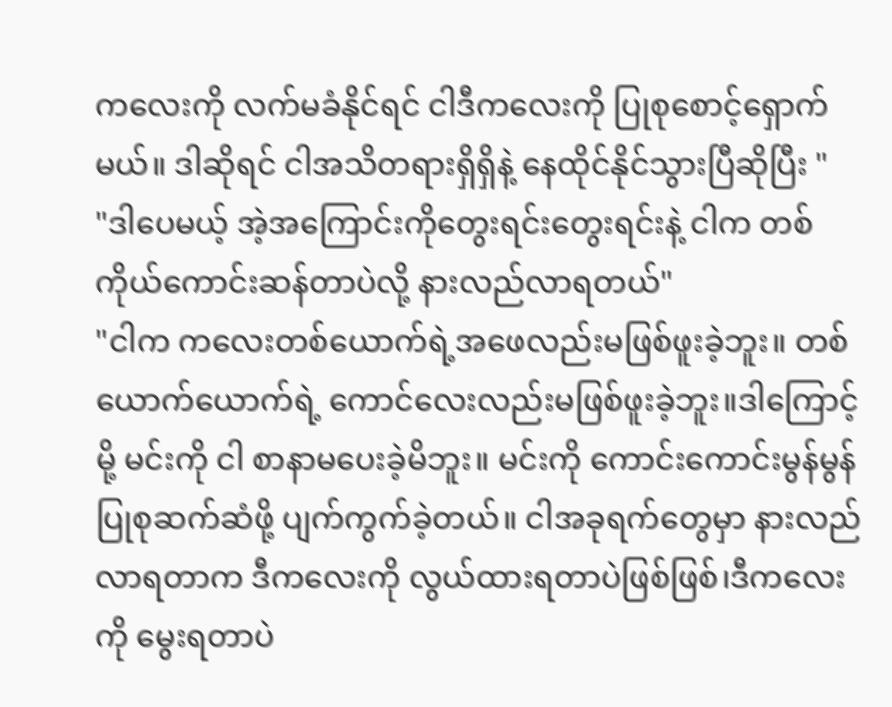ကလေးကို လက်မခံနိုင်ရင် ငါဒီကလေးကို ပြုစုစောင့်ရှောက်မယ်။ ဒါဆိုရင် ငါအသိတရားရှိရှိနဲ့ နေထိုင်နိုင်သွားပြီဆိုပြီး "
"ဒါပေမယ့် အဲ့အကြောင်းကိုတွေးရင်းတွေးရင်းနဲ့ ငါက တစ်ကိုယ်ကောင်းဆန်တာပဲလို့ နားလည်လာရတယ်"
"ငါက ကလေးတစ်ယောက်ရဲ့အဖေလည်းမဖြစ်ဖူးခဲ့ဘူး။ တစ်ယောက်ယောက်ရဲ့ ကောင်လေးလည်းမဖြစ်ဖူးခဲ့ဘူး။ဒါကြောင့်မို့ မင်းကို ငါ စာနာမပေးခဲ့မိဘူး။ မင်းကို ကောင်းကောင်းမွန်မွန်ပြုစုဆက်ဆံဖို့ ပျက်ကွက်ခဲ့တယ်။ ငါအခုရက်တွေမှာ နားလည်လာရတာက ဒီကလေးကို လွယ်ထားရတာပဲဖြစ်ဖြစ်၊ဒီကလေးကို မွေးရတာပဲ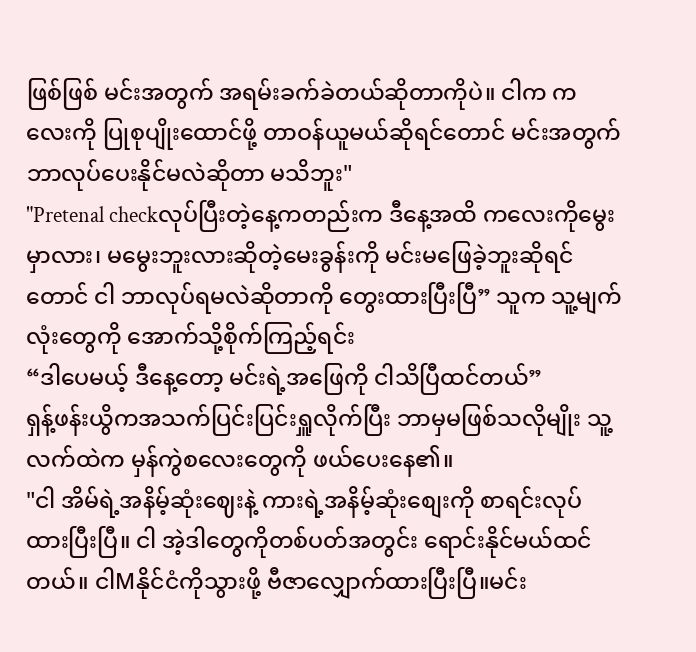ဖြစ်ဖြစ် မင်းအတွက် အရမ်းခက်ခဲတယ်ဆိုတာကိုပဲ။ ငါက ကလေးကို ပြုစုပျိုးထောင်ဖို့ တာဝန်ယူမယ်ဆိုရင်တောင် မင်းအတွက်ဘာလုပ်ပေးနိုင်မလဲဆိုတာ မသိဘူး"
"Pretenal checkလုပ်ပြီးတဲ့နေ့ကတည်းက ဒီနေ့အထိ ကလေးကိုမွေးမှာလား၊ မမွေးဘူးလားဆိုတဲ့မေးခွန်းကို မင်းမဖြေခဲ့ဘူးဆိုရင်တောင် ငါ ဘာလုပ်ရမလဲဆိုတာကို တွေးထားပြီးပြီ” သူက သူ့မျက်လုံးတွေကို အောက်သို့စိုက်ကြည့်ရင်း
“ဒါပေမယ့် ဒီနေ့တော့ မင်းရဲ့အဖြေကို ငါသိပြီထင်တယ်”
ရှန့်ဖန်းယွိကအသက်ပြင်းပြင်းရှူလိုက်ပြီး ဘာမှမဖြစ်သလိုမျိုး သူ့လက်ထဲက မှန်ကွဲစလေးတွေကို ဖယ်ပေးနေ၏။
"ငါ အိမ်ရဲ့အနိမ့်ဆုံးဈေးနဲ့ ကားရဲ့အနိမ့်ဆုံးစျေးကို စာရင်းလုပ်ထားပြီးပြီ။ ငါ အဲ့ဒါတွေကိုတစ်ပတ်အတွင်း ရောင်းနိုင်မယ်ထင်တယ်။ ငါMနိုင်ငံကိုသွားဖို့ ဗီဇာလျှောက်ထားပြီးပြီ။မင်း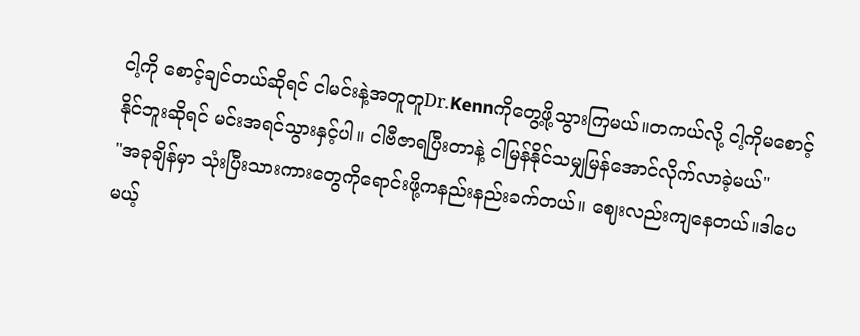ငါ့ကို စောင့်ချင်တယ်ဆိုရင် ငါမင်းနဲ့အတူတူDr.Kennကိုတွေ့ဖို့သွားကြမယ်။တကယ်လို့ ငါ့ကိုမစောင့်နိုင်ဘူးဆိုရင် မင်းအရင်သွားနှင့်ပါ။ ငါဗီဇာရပြီးတာနဲ့ ငါမြန်နိုင်သမျှမြန်အောင်လိုက်လာခဲ့မယ်"
"အခုချိန်မှာ သုံးပြီးသားကားတွေကိုရောင်းဖို့ကနည်းနည်းခက်တယ်။ ဈေးလည်းကျနေတယ်။ဒါပေမယ့်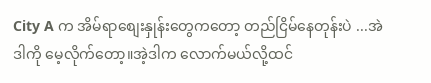City A က အိမ်ရာစျေးနှုန်းတွေကတော့ တည်ငြိမ်နေတုန်းပဲ ...အဲဒါကို မေ့လိုက်တော့။အဲ့ဒါက လောက်မယ်လို့ထင်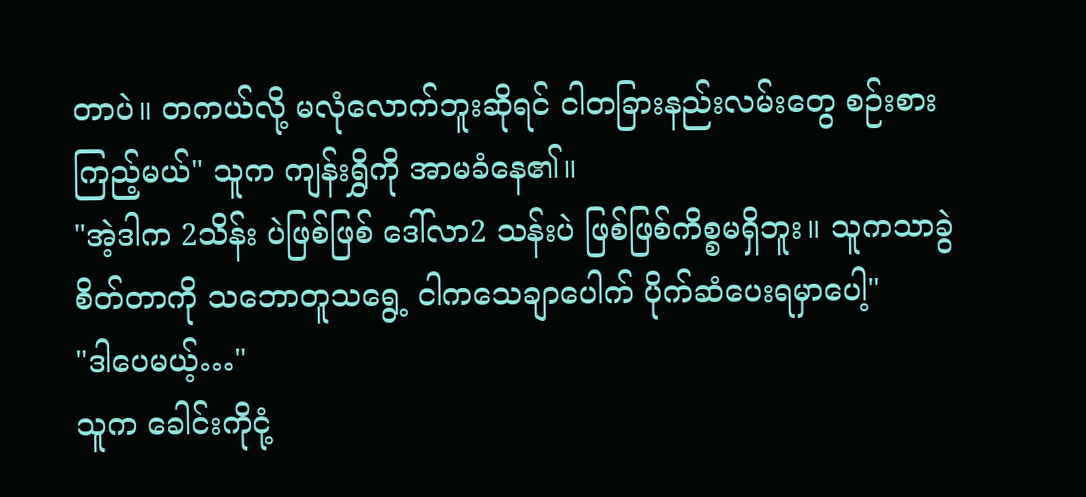တာပဲ။ တကယ်လို့ မလုံလောက်ဘူးဆိုရင် ငါတခြားနည်းလမ်းတွေ စဉ်းစားကြည့်မယ်" သူက ကျန်းရွှိကို အာမခံနေ၏။
"အဲ့ဒါက 2သိန်း ပဲဖြစ်ဖြစ် ဒေါ်လာ2 သန်းပဲ ဖြစ်ဖြစ်ကိစ္စမရှိဘူး။ သူကသာခွဲစိတ်တာကို သဘောတူသရွေ့ ငါကသေချာပေါက် ပိုက်ဆံပေးရမှာပေါ့"
"ဒါပေမယ့်…"
သူက ခေါင်းကိုငုံ့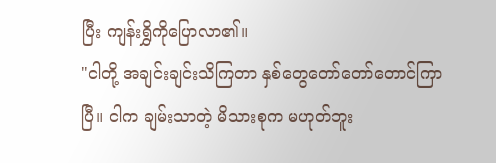ပြီး ကျန်းရွှိကိုပြောလာ၏။
"ငါတို့ အချင်းချင်းသိကြတာ နှစ်တွေတော်တော်တောင်ကြာပြီ။ ငါက ချမ်းသာတဲ့ မိသားစုက မဟုတ်ဘူး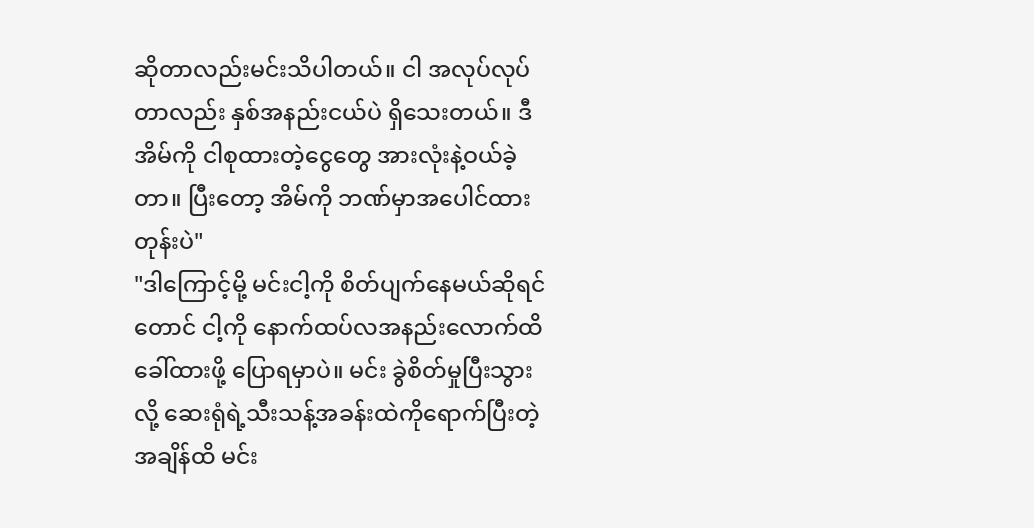ဆိုတာလည်းမင်းသိပါတယ်။ ငါ အလုပ်လုပ်တာလည်း နှစ်အနည်းငယ်ပဲ ရှိသေးတယ်။ ဒီအိမ်ကို ငါစုထားတဲ့ငွေတွေ အားလုံးနဲ့ဝယ်ခဲ့တာ။ ပြီးတော့ အိမ်ကို ဘဏ်မှာအပေါင်ထားတုန်းပဲ"
"ဒါကြောင့်မို့ မင်းငါ့ကို စိတ်ပျက်နေမယ်ဆိုရင်တောင် ငါ့ကို နောက်ထပ်လအနည်းလောက်ထိ ခေါ်ထားဖို့ ပြောရမှာပဲ။ မင်း ခွဲစိတ်မှုပြီးသွားလို့ ဆေးရုံရဲ့သီးသန့်အခန်းထဲကိုရောက်ပြီးတဲ့အချိန်ထိ မင်း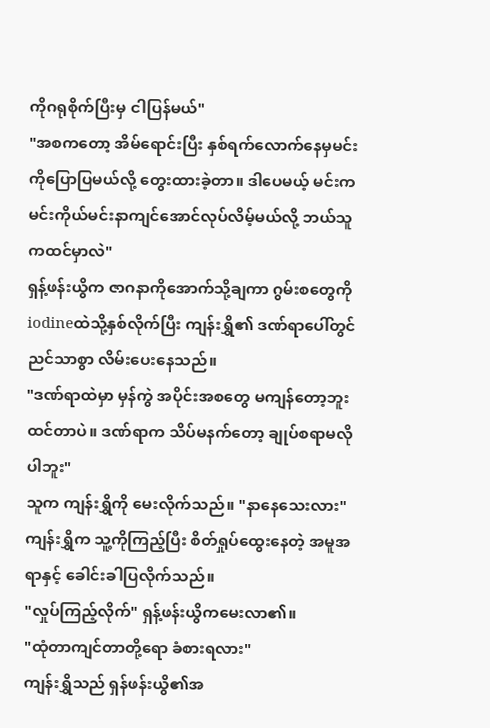ကိုဂရုစိုက်ပြီးမှ ငါပြန်မယ်"
"အစကတော့ အိမ်ရောင်းပြီး နှစ်ရက်လောက်နေမှမင်းကိုပြောပြမယ်လို့ တွေးထားခဲ့တာ။ ဒါပေမယ့် မင်းက မင်းကိုယ်မင်းနာကျင်အောင်လုပ်လိမ့်မယ်လို့ ဘယ်သူကထင်မှာလဲ"
ရှန့်ဖန်းယွိက ဇာဂနာကိုအောက်သို့ချကာ ဂွမ်းစတွေကို iodineထဲသို့နှစ်လိုက်ပြီး ကျန်းရွှိ၏ ဒဏ်ရာပေါ်တွင် ညင်သာစွာ လိမ်းပေးနေသည်။
"ဒဏ်ရာထဲမှာ မှန်ကွဲ အပိုင်းအစတွေ မကျန်တော့ဘူးထင်တာပဲ။ ဒဏ်ရာက သိပ်မနက်တော့ ချုပ်စရာမလိုပါဘူး"
သူက ကျန်းရွှိကို မေးလိုက်သည်။ "နာနေသေးလား"
ကျန်းရွှိက သူ့ကိုကြည့်ပြီး စိတ်ရှုပ်ထွေးနေတဲ့ အမူအရာနှင့် ခေါင်းခါပြလိုက်သည်။
"လှုပ်ကြည့်လိုက်" ရှန့်ဖန်းယွိကမေးလာ၏။
"ထုံတာကျင်တာတို့ရော ခံစားရလား"
ကျန်းရွှိသည် ရှန်ဖန်းယွိ၏အ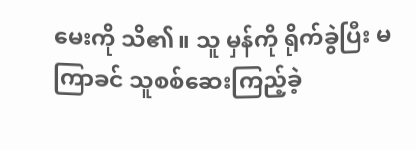မေးကို သိ၏။ သူ မှန်ကို ရိုက်ခွဲပြီး မကြာခင် သူစစ်ဆေးကြည့်ခဲ့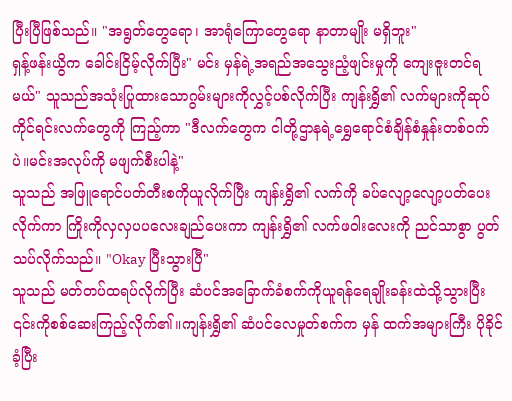ပြီးပြီဖြစ်သည်။ "အရွတ်တွေရော၊ အာရုံကြောတွေရော နာတာမျိုး မရှိဘူး"
ရှန့်ဖန်းယွိက ခေါင်းငြိမ့်လိုက်ပြီး" မင်း မှန်ရဲ့အရည်အသွေးညံ့ဖျင်းမှုကို ကျေးဇူးတင်ရမယ်" သူသည်အသုံးပြုထားသောဂွမ်းများကိုလွှင့်ပစ်လိုက်ပြီး ကျန်းရွှိ၏ လက်များကိုဆုပ်ကိုင်ရင်းလက်တွေကို ကြည့်ကာ "ဒီလက်တွေက ငါတို့ဌာနရဲ့ရွှေရောင်စံချိန်စံနှုန်းတစ်ဝက်ပဲ။မင်းအလုပ်ကို မဖျက်စီးပါနဲ့"
သူသည် အဖြူရောင်ပတ်တီးစကိုယူလိုက်ပြီး ကျန်းရွှိ၏ လက်ကို ခပ်လျော့လျော့ပတ်ပေးလိုက်ကာ ကြိုးကိုလှလှပပလေးချည်ပေးကာ ကျန်းရွှိ၏ လက်ဖဝါးလေးကို ညင်သာစွာ ပွတ်သပ်လိုက်သည်။ "Okay ပြီးသွားပြီ"
သူသည် မတ်တပ်ထရပ်လိုက်ပြီး ဆံပင်အခြောက်ခံစက်ကိုယူရန်ရေချိုးခန်းထဲသို့သွားပြီး ၎င်းကိုစစ်ဆေးကြည့်လိုက်၏။ကျန်းရွှိ၏ ဆံပင်လေမှုတ်စက်က မှန် ထက်အများကြီး ပိုခိုင်ခံ့ပြီး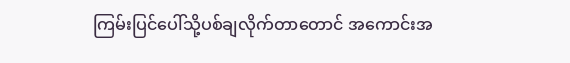ကြမ်းပြင်ပေါ်သို့ပစ်ချလိုက်တာတောင် အကောင်းအ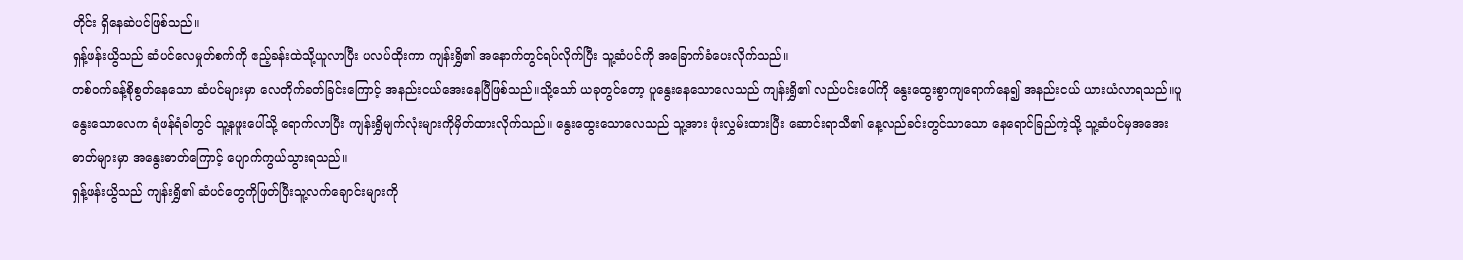တိုင်း ရှိနေဆဲပင်ဖြစ်သည်။
ရှန့်ဖန်းယွိသည် ဆံပင်လေမှုတ်စက်ကို ဧည့်ခန်းထဲသို့ယူလာပြီး ပလပ်ထိုးကာ ကျန်းရွှိ၏ အနောက်တွင်ရပ်လိုက်ပြီး သူ့ဆံပင်ကို အခြောက်ခံပေးလိုက်သည်။
တစ်ဝက်ခန့်စိုစွတ်နေသော ဆံပင်များမှာ လေတိုက်ခတ်ခြင်းကြောင့် အနည်းငယ်အေးနေပြီဖြစ်သည်။သို့သော် ယခုတွင်တော့ ပူနွေးနေသောလေသည် ကျန်းရွှိ၏ လည်ပင်းပေါ်ကို နွေးထွေးစွာကျရောက်နေ၍ အနည်းငယ် ယားယံလာရသည်။ပူနွေးသောလေက ရံဖန်ရံခါတွင် သူ့နဖူးပေါ်သို့ ရောက်လာပြီး ကျန်းရွှိမျက်လုံးများကိုမှိတ်ထားလိုက်သည်။ နွေးထွေးသောလေသည် သူ့အား ဖုံးလွှမ်းထားပြီး ဆောင်းရာသီ၏ နေ့လည်ခင်းတွင်သာသော နေရောင်ခြည်ကဲ့သို့ သူ့ဆံပင်မှအအေးဓာတ်များမှာ အနွေးဓာတ်ကြောင့် ပျောက်ကွယ်သွားရသည်။
ရှန့်ဖန်းယွိသည် ကျန်းရွှိ၏ ဆံပင်တွေကိုဖြတ်ပြီးသူ့လက်ချောင်းများကို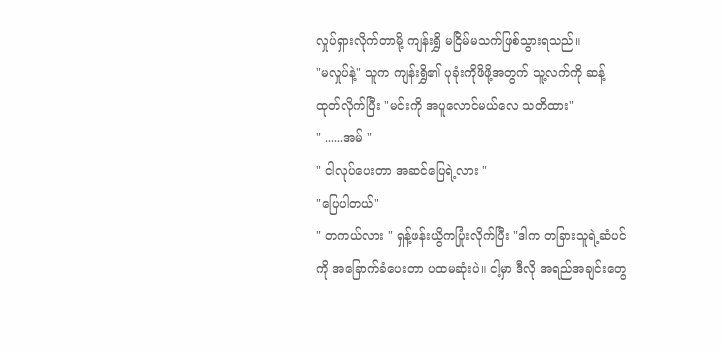လှုပ်ရှားလိုက်တာမို့ ကျန်းရွှိ မငြိမ်မသက်ဖြစ်သွားရသည်။
"မလှုပ်နဲ့" သူက ကျန်းရွှိ၏ ပုခုံးကိုဖိဖို့အတွက် သူ့လက်ကို ဆန့်ထုတ်လိုက်ပြီး "မင်းကို အပူလောင်မယ်လေ သတိထား"
" ......အမ် "
" ငါလုပ်ပေးတာ အဆင်ပြေရဲ့လား "
"ပြေပါတယ်"
" တကယ်လား " ရှန့်ဖန်းယွိကပြုံးလိုက်ပြီး "ဒါက တခြားသူရဲ့ဆံပင်ကို အခြောက်ခံပေးတာ ပထမဆုံးပဲ။ ငါ့မှာ ဒီလို အရည်အချင်းတွေ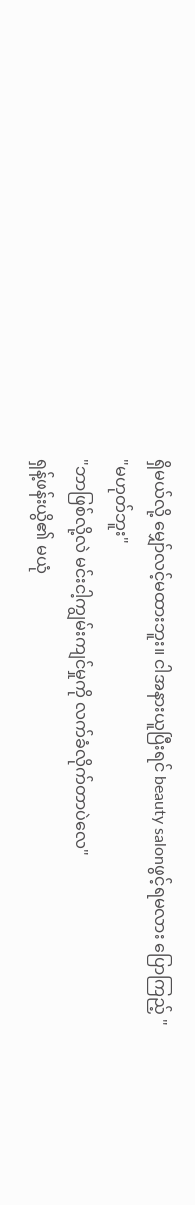ရှိမယ်လို့ မျှော်လင့်မထားဘူး။ ငါအနားယူပြီးရင် beauty salonဖွင့်ရမလား ပြောကြည့် "
"မဟုတ်ဘူး"
"ဘာဖြစ်လို့လဲ မင်းငါ့ကျွမ်းကျင်မှုကို လက်ခံလိုက်တာပဲလေ"
ရှန့်ဖန်းယွိ၏ မယုံ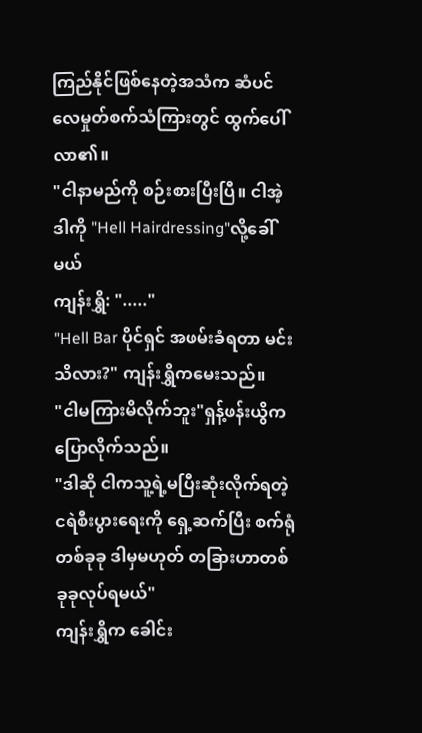ကြည်နိုင်ဖြစ်နေတဲ့အသံက ဆံပင်လေမှုတ်စက်သံကြားတွင် ထွက်ပေါ်လာ၏။
"ငါနာမည်ကို စဉ်းစားပြီးပြီ။ ငါအဲ့ဒါကို "Hell Hairdressing"လို့ခေါ်မယ်
ကျန်းရွှိ: "....."
"Hell Bar ပိုင်ရှင် အဖမ်းခံရတာ မင်းသိလား?" ကျန်းရွှိကမေးသည်။
"ငါမကြားမိလိုက်ဘူး"ရှန့်ဖန်းယွိက ပြောလိုက်သည်။
"ဒါဆို ငါကသူ့ရဲ့မပြီးဆုံးလိုက်ရတဲ့ ငရဲစီးပွားရေးကို ရှေ့ဆက်ပြီး စက်ရုံတစ်ခုခု ဒါမှမဟုတ် တခြားဟာတစ်ခုခုလုပ်ရမယ်"
ကျန်းရွှိက ခေါင်း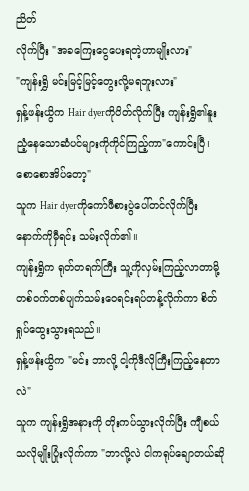ညိတ်
လိုက်ပြီး "အခကြေးငွေပေးရတဲ့ဟာမျိုးလား"
"ကျန်းရွှိ မင်းမြင့်မြင့်တွေးလို့မရဘူးလား"
ရှန့်ဖန်းယွိက Hair dyerကိုပိတ်လိုက်ပြီး ကျန်းရွှိ၏နူးညံ့နေသောဆံပင်များကိုကိုင်ကြည့်ကာ"ကောင်းပြီ၊ စောစောအိပ်တော့"
သူက Hair dyerကိုကော်ဖီစားပွဲပေါ်တင်လိုက်ပြီး နောက်ကိုမှီရင်း သမ်းလိုက်၏။
ကျန်းရွှိက ရုတ်တရက်ကြီး သူ့ကိုလှမ်းကြည့်လာတာမို့ တစ်ဝက်တစ်ပျက်သမ်းဝေရင်းရပ်တန့်လိုက်ကာ စိတ်ရှုပ်ထွေးသွားရသည်။
ရှန့်ဖန်းယွိက "မင်း ဘာလို့ ငါ့ကိုဒီလိုကြီးကြည့်နေတာလဲ"
သူက ကျန်းရွှိအနားကို တိုးကပ်သွားလိုက်ပြီး ကျီစယ်သလိုမျိုးပြုံးလိုက်ကာ "ဘာလို့လဲ ငါကရုပ်ချောတယ်ဆို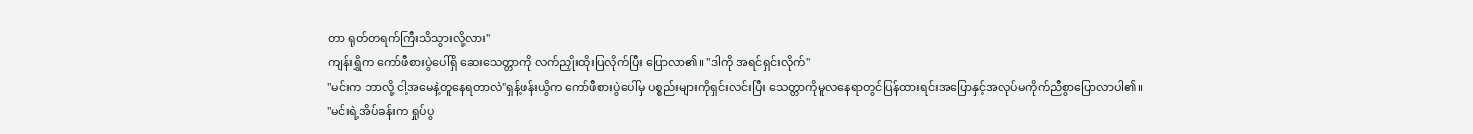တာ ရုတ်တရက်ကြီးသိသွားလို့လား"
ကျန်းရွှိက ကော်ဖီစားပွဲပေါ်ရှိ ဆေးသေတ္တာကို လက်ညှိုးထိုးပြလိုက်ပြီး ပြောလာ၏။ "ဒါကို အရင်ရှင်းလိုက်"
"မင်းက ဘာလို့ ငါ့အမေနဲ့တူနေရတာလဲ"ရှန့်ဖန်းယွိက ကော်ဖီစားပွဲပေါ်မှ ပစ္စည်းများကိုရှင်းလင်းပြီး သေတ္တာကိုမူလနေရာတွင်ပြန်ထားရင်းအပြောနှင့်အလုပ်မကိုက်ညီစွာပြောလာပါ၏။
"မင်းရဲ့အိပ်ခန်းက ရှုပ်ပွ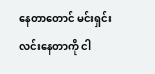နေတာတောင် မင်းရှင်းလင်းနေတာကို ငါ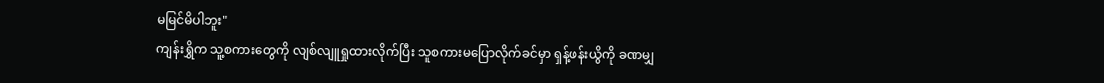မမြင်မိပါဘူး"
ကျန်းရွှိက သူ့စကားတွေကို လျစ်လျူရှုထားလိုက်ပြီး သူစကားမပြောလိုက်ခင်မှာ ရှန့်ဖန်းယွိကို ခဏမျှ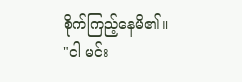စိုက်ကြည့်နေမိ၏။
"ငါ မင်း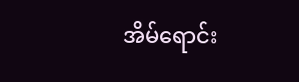အိမ်ရောင်း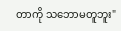တာကို သဘောမတူဘူး"